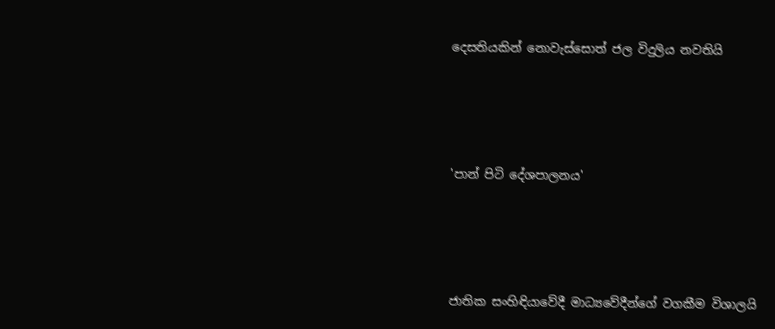දෙසතියකින් නොවැස්සොත් ජල විදුලිය නවතියි




'පාන් පිටි දේශපාලනය'




ජාතික සංහිඳියාවේදී මාධ්‍යවේදීන්ගේ වගකීම විශාලයි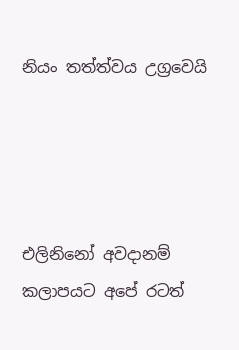නියං තත්ත්වය උග්‍රවෙයි




එලිනිනෝ අවදානම් කලාපයට අපේ රටත්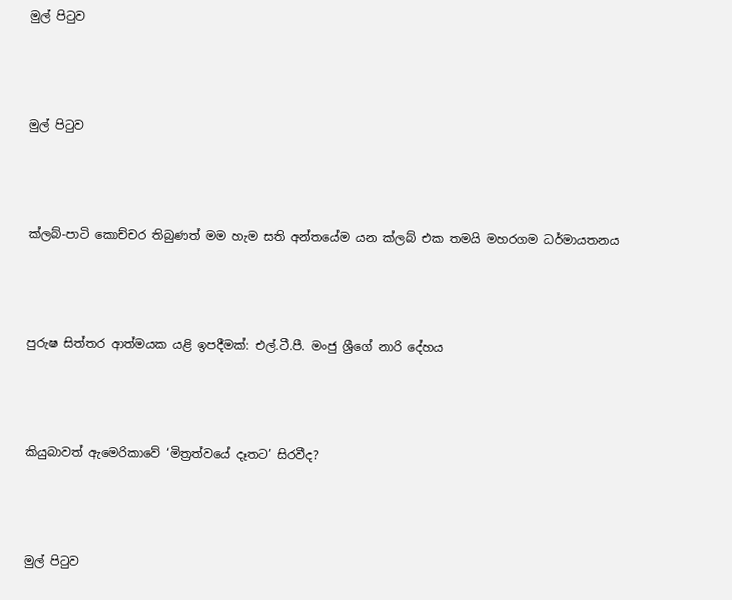මුල් පිටුව




මුල් පිටුව




ක්ලබ්-පාටි කොච්චර තිබුණත් මම හැම සති අන්තයේම යන ක්ලබ් එක තමයි මහරගම ධර්මායතනය




පුරුෂ සිත්තර ආත්මයක යළි ඉපදීමක්: එල්.ටී.පී. මංජු ශ්‍රීගේ නාරි දේහය




කියුබාවත් ඇමෙරිකාවේ ‘මිත්‍රත්වයේ දෑතට’ සිරවීද?




මුල් පිටුව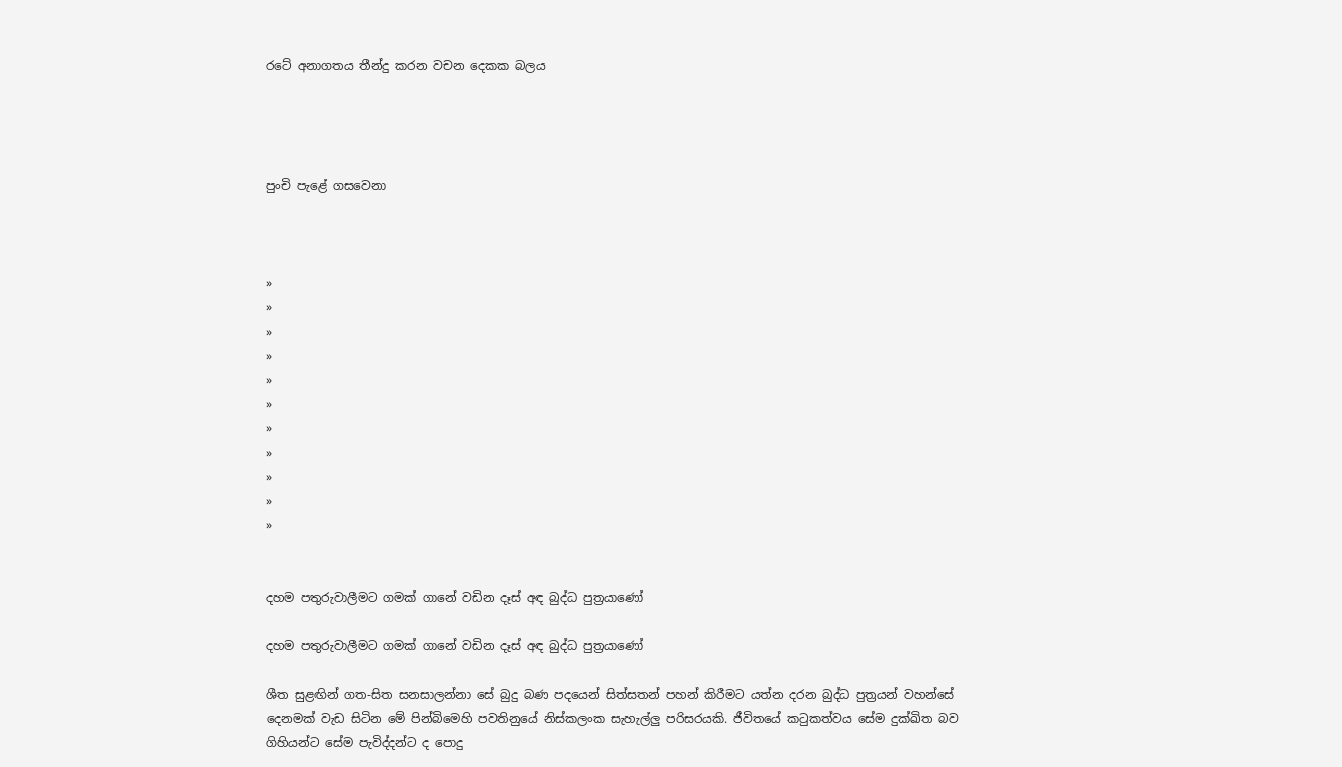රටේ අනාගතය තීන්දු කරන වචන දෙකක බලය




පුංචි පැළේ ගසවෙනා



»
»
»
»
»
»
»
»
»
»
»


දහම පතුරුවාලීමට ගමක් ගානේ වඩින දෑස් අඳ බුද්ධ පුත්‍රයාණෝ

දහම පතුරුවාලීමට ගමක් ගානේ වඩින දෑස් අඳ බුද්ධ පුත්‍රයාණෝ

ශීත සුළඟින් ගත-සිත සනසාලන්නා සේ බුදු බණ පදයෙන් සිත්සතන් පහන් කිරීමට යත්න දරන බුද්ධ පුත්‍රයන් වහන්සේ දෙනමක් වැඩ සිටින මේ පින්බිමෙහි පවතිනුයේ නිස්කලංක සැහැල්ලු පරිසරයකි. ජීවිතයේ කටුකත්වය සේම දුක්ඛිත බව ගිහියන්ට සේම පැවිද්දන්ට ද පොදු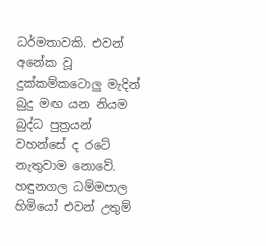ධර්මතාවකි. එවන් අනේක වූ දුක්කම්කටොලු මැදින් බුදු මඟ යන නියම බුද්ධ පුත්‍රයන් වහන්සේ ද රටේ නැතුවාම නොවේ. හඳුනගල ධම්මපාල හිමියෝ එවන් උතුම්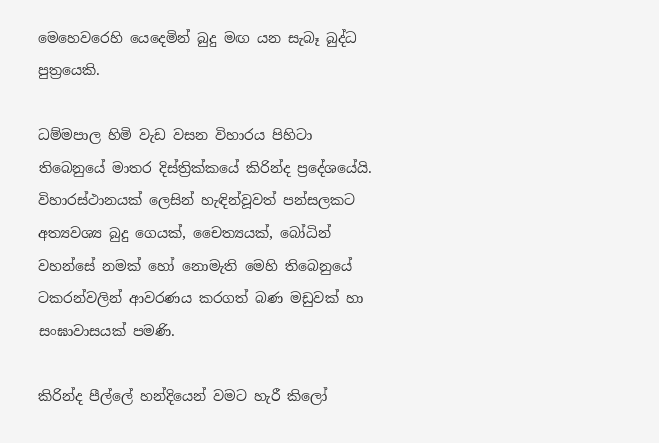මෙහෙවරෙහි යෙදෙමින් බුදු මඟ යන සැබෑ බුද්ධ පුත්‍රයෙකි.

ධම්මපාල හිමි වැඩ වසන විහාරය පිහිටා තිබෙනුයේ මාතර දිස්ත්‍රික්කයේ කිරින්ද ප්‍රදේශයේයි. විහාරස්ථානයක් ලෙසින් හැඳින්වූවත් පන්සලකට අත්‍යවශ්‍ය බුදු ගෙයක්, චෛත්‍යයක්, බෝධින් වහන්සේ නමක් හෝ නොමැති මෙහි තිබෙනුයේ ටකරන්වලින් ආවරණය කරගත් බණ මඩුවක් හා සංඝාවාසයක් පමණි.

කිරින්ද පීල්ලේ හන්දියෙන් වමට හැරී කිලෝ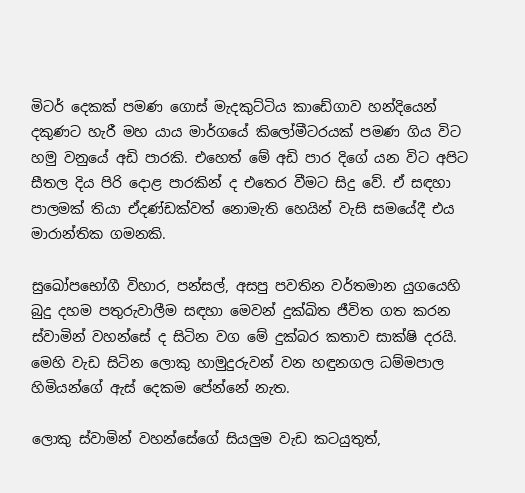මිටර් දෙකක් පමණ ගොස් මැදකුට්ටිය කාඩේගාව හන්දියෙන් දකුණට හැරී මහ යාය මාර්ගයේ කිලෝමීටරයක් පමණ ගිය විට හමු වනුයේ අඩි පාරකි. එහෙත් මේ අඩි පාර දිගේ යන විට අපිට සීතල දිය පිරි දොළ පාරකින් ද එතෙර වීමට සිදු වේ. ඒ සඳහා පාලමක් තියා ඒදණ්ඩක්වත් නොමැති හෙයින් වැසි සමයේදී එය මාරාන්තික ගමනකි.

සුඛෝපභෝගී විහාර, පන්සල්, අසපු පවතින වර්තමාන යුගයෙහි බුදු දහම පතුරුවාලීම සඳහා මෙවන් දුක්ඛිත ජීවිත ගත කරන ස්වාමින් වහන්සේ ද සිටින වග මේ දුක්බර කතාව සාක්ෂි දරයි. මෙහි වැඩ සිටින ලොකු හාමුදුරුවන් වන හඳුනගල ධම්මපාල හිමියන්ගේ ඇස් දෙකම පේන්නේ නැත.

ලොකු ස්වාමින් වහන්සේගේ සියලුම වැඩ කටයුතුත්,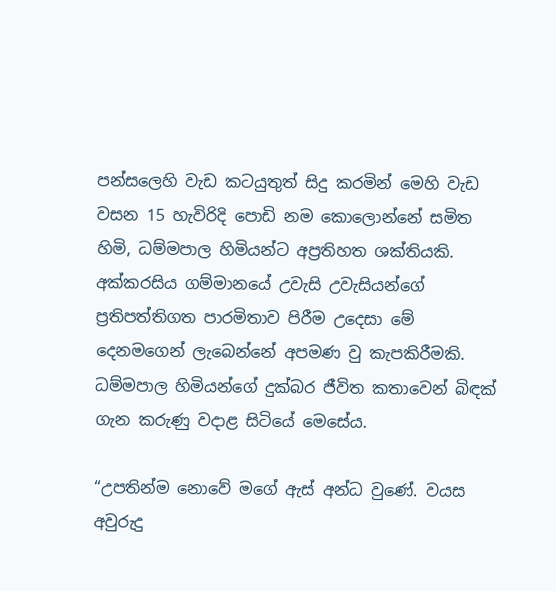පන්සලෙහි වැඩ කටයුතුත් සිදු කරමින් මෙහි වැඩ වසන 15 හැවිරිදි පොඩි නම කොලොන්නේ සමිත හිමි, ධම්මපාල හිමියන්ට අප්‍රතිහත ශක්තියකි. අක්කරසිය ගම්මානයේ උවැසි උවැසියන්ගේ ප්‍රතිපත්තිගත පාරමිතාව පිරීම උදෙසා මේ දෙනමගෙන් ලැබෙන්නේ අපමණ වු කැපකිරීමකි. ධම්මපාල හිමියන්ගේ දුක්බර ජීවිත කතාවෙන් බිඳක් ගැන කරුණු වදාළ සිටියේ මෙසේය.

“උපතින්ම නොවේ මගේ ඇස් අන්ධ වුණේ. වයස අවුරුදු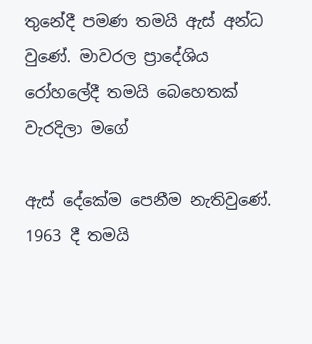තුනේදී පමණ තමයි ඇස් අන්ධ වුණේ. මාවරල ප්‍රාදේශිය රෝහලේදී තමයි බෙහෙතක් වැරදිලා මගේ

ඇස් දේකේම පෙනීම නැතිවුණේ. 1963 දී තමයි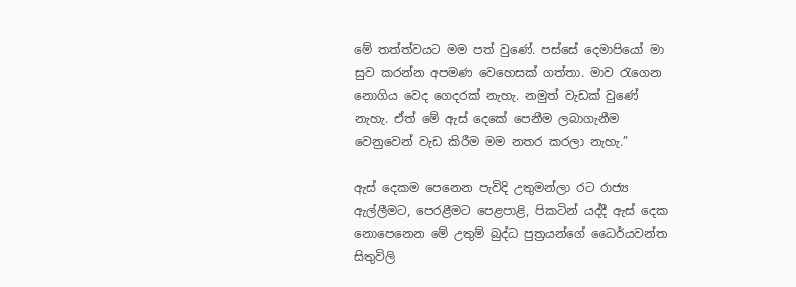මේ තත්ත්වයට මම පත් වුණේ. පස්සේ දෙමාපියෝ මා සුව කරන්න අපමණ වෙහෙසක් ගත්තා. මාව රැගෙන නොගිය වෙද ගෙදරක් නැහැ. නමුත් වැඩක් වුණේ නැහැ. ඒත් මේ ඇස් දෙ‍කේ පෙනීම ලබාගැනීම වෙනුවෙන් වැඩ කිරීම මම නතර කරලා නැහැ.”

ඇස් දෙකම පෙනෙන පැවිදි උතුමන්ලා රට රාජ්‍ය ඇල්ලීමට, පෙරළීමට පෙළපාළි, පිකටින් යද්දී ඇස් දෙක නොපෙනෙන මේ උතුම් බුද්ධ පුත්‍රයන්ගේ ධෛර්යවන්ත සිතුවිලි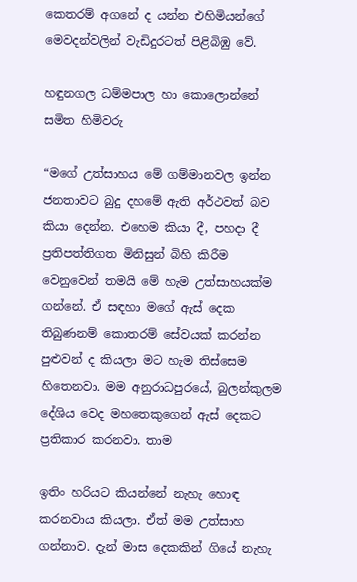කෙතරම් අගනේ ද යන්න එහිමියන්ගේ මෙවදන්වලින් වැඩිදුරටත් පිළිබිඹු වේ.

හඳුනගල ධම්මපාල හා කොලොන්නේ සමිත හිමිවරු

“මගේ උත්සාහය මේ ගම්මානවල ඉන්න ජනතාවට බුදු දහමේ ඇති අර්ථවත් බව කියා දෙන්න. එහෙම කියා දී, පහදා දී ප්‍රතිපත්තිගත මිනිසුන් බිහි කිරීම වෙනුවෙන් තමයි මේ හැම උත්සාහයක්ම ගන්නේ. ඒ සඳහා මගේ ඇස් දෙක තිබුණනම් කොතරම් සේවයක් කරන්න පුළුවන් ද කියලා මට හැම තිස්සෙම හිතෙනවා. මම අනුරාධපුරයේ, බුලන්කුලම දේශිය වෙද මහතෙකුගෙන් ඇස් දෙකට ප්‍රතිකාර කරනවා. තාම

ඉතිං හරියට කියන්නේ නැහැ හොඳ කරනවාය කියලා. ඒත් මම උත්සාහ ගන්නාව. දැන් මාස දෙකකින් ගියේ නැහැ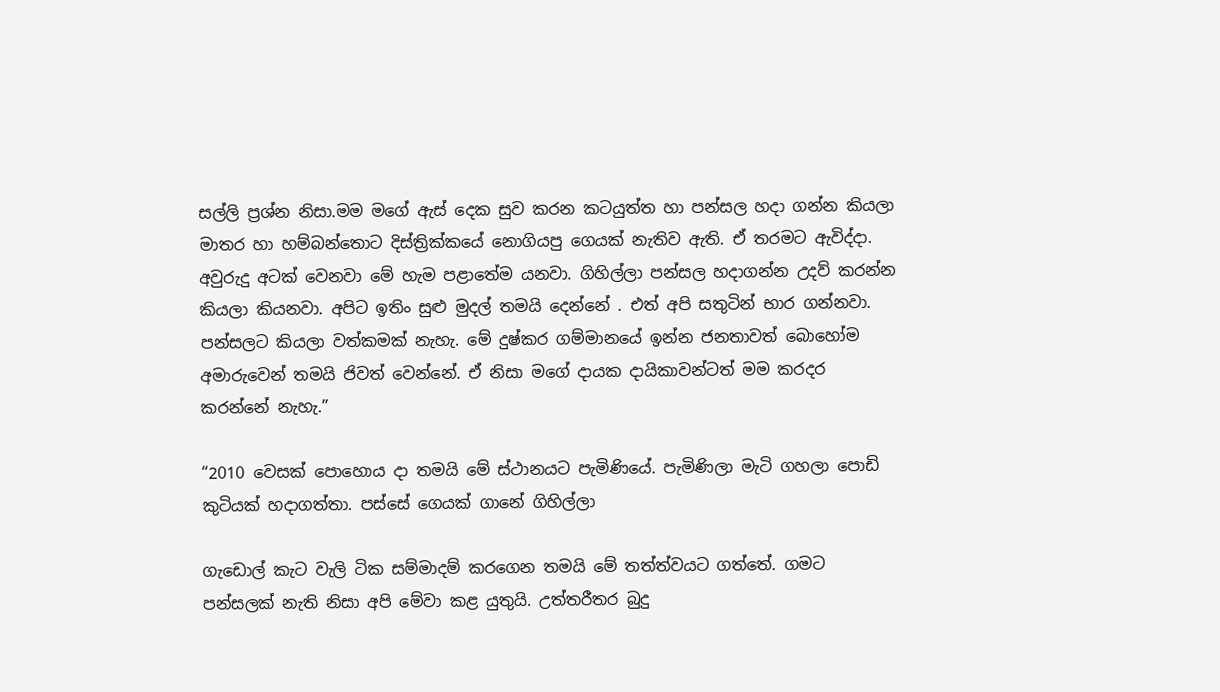සල්ලි ප්‍රශ්න නිසා.මම මගේ ඇස් දෙක සුව කරන කටයුත්ත හා පන්සල හදා ගන්න කියලා මාතර හා හම්බන්තොට දිස්ත්‍රික්කයේ නොගියපු ගෙයක් නැතිව ඇති. ඒ තරමට ඇවිද්දා. අවුරුදු අටක් වෙනවා මේ හැම පළාතේම යනවා. ගිහිල්ලා පන්සල හදාගන්න උදව් කරන්න කියලා කියනවා. අපිට ඉතිං සුළු මුදල් තමයි දෙන්නේ . එත් අපි සතුටින් භාර ගන්නවා. පන්සලට කියලා වත්කමක් නැහැ. මේ දුෂ්කර ගම්මානයේ ඉන්න ජනතාවත් බොහෝම අමාරුවෙන් තමයි ජිවත් වෙන්නේ. ඒ නිසා මගේ දායක දායිකාවන්ටත් මම කරදර කරන්නේ නැහැ.”

“2010 වෙසක් පොහොය දා තමයි මේ ස්ථානයට පැමිණියේ. පැමිණිලා මැටි ගහලා පොඩි කුටියක් හදාගත්තා. පස්සේ ගෙයක් ගානේ ගිහිල්ලා

ගැඩොල් කැට වැලි ටික සම්මාදම් කරගෙන තමයි මේ තත්ත්වයට ගත්තේ. ගමට පන්සලක් නැති නිසා අපි මේවා කළ යුතුයි. උත්තරීතර බුදු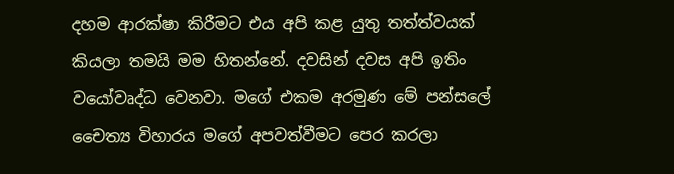දහම ආරක්ෂා කිරීමට එය අපි කළ යුතු තත්ත්වයක් කියලා තමයි මම හිතන්නේ. දවසින් දවස අපි ඉතිං වයෝවෘද්ධ වෙනවා. මගේ එකම අරමුණ මේ පන්සලේ චෛත්‍ය විහාරය මගේ අපවත්වීමට පෙර කරලා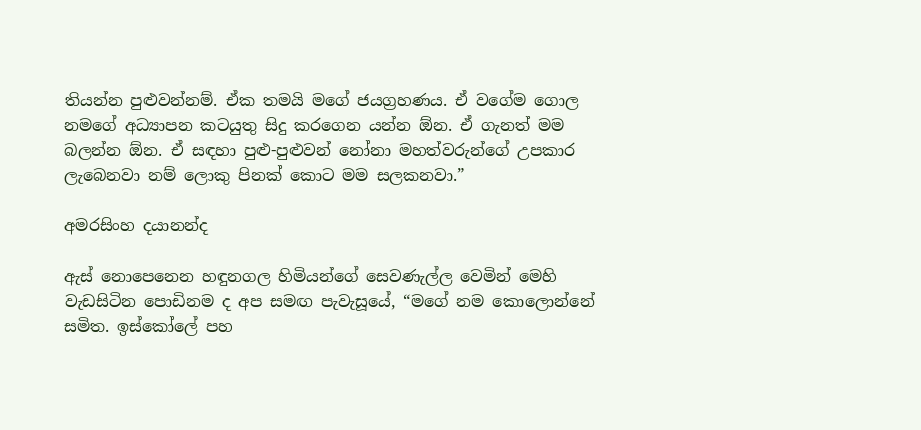තියන්න පුළුවන්නම්. ඒක තමයි මගේ ජයග්‍රහණය. ඒ වගේම ගොල නමගේ අධ්‍යාපන කටයුතු සිදු කරගෙන යන්න ඕන. ඒ ගැනත් මම බලන්න ඕන. ඒ සඳහා පුළු-පුළුවන් නෝනා මහත්වරුන්ගේ උපකාර ලැබෙනවා නම් ලොකු පිනක් කොට මම සලකනවා.”

අමරසිංහ දයානන්ද

ඇස් නොපෙනෙන හඳුනගල හිමියන්ගේ සෙවණැල්ල වෙමින් මෙහි වැඩසිටින පොඩිනම ද අප සමඟ පැවැසූයේ, “මගේ නම කොලොන්නේ සමිත. ඉස්කෝලේ පහ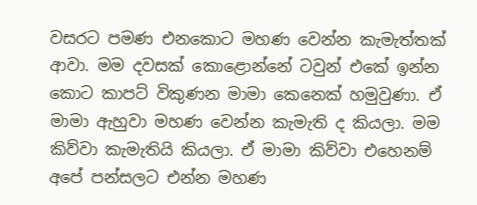වසරට පමණ එනකොට මහණ වෙන්න කැමැත්තක් ආවා. මම දවසක් කොළොන්නේ ටවුන් එකේ ඉන්න කොට කාපට් විකුණන මාමා කෙනෙක් හමුවුණා. ඒ මාමා ඇහුවා මහණ වෙන්න කැමැති ද කියලා. මම කිව්වා කැමැතියි කියලා. ඒ මාමා කිව්වා එහෙනම් අපේ පන්සලට එන්න මහණ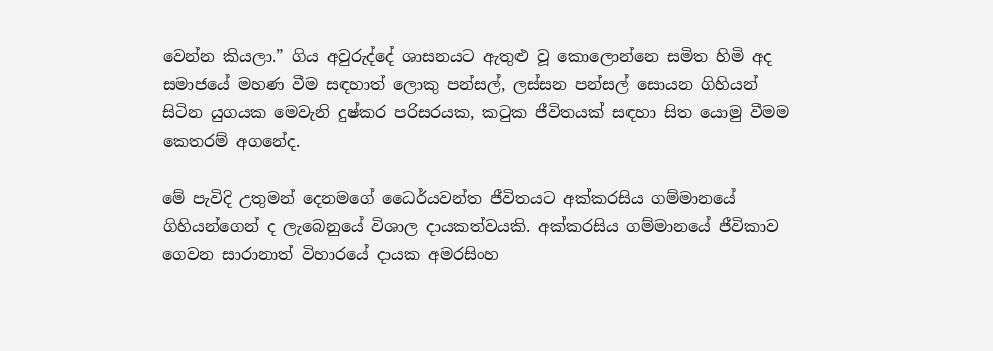වෙන්න කියලා.” ගිය අවුරුද්දේ ශාසනයට ඇතුළු වූ කොලොන්නෙ සමිත හිමි අද සමාජයේ මහණ වීම සඳහාත් ලොකු පන්සල්, ලස්සන පන්සල් සොයන ගිහියන් සිටින යුගයක මෙවැනි දුෂ්කර පරිසරයක, කටුක ජීවිතයක් සඳහා සිත යොමු වීමම කෙතරම් අගනේද.

මේ පැවිදි උතුමන් දෙනමගේ ධෛර්යවන්ත ජීවිතයට අක්කරසිය ගම්මානයේ ගිහියන්ගෙන් ද ලැබෙනුයේ විශාල දායකත්වයකි. අක්කරසිය ගම්මානයේ ජීවිකාව ගෙවන සාරානාත් විහාරයේ දායක අමරසිංහ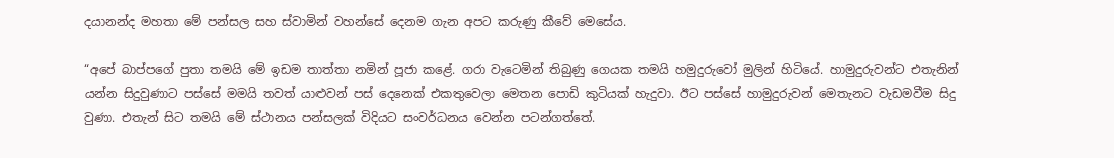දයානන්ද මහතා මේ පන්සල සහ ස්වාමින් වහන්සේ දෙනම ගැන අපට කරුණු කීවේ මෙසේය.

“අපේ බාප්පගේ පුතා තමයි මේ ඉඩම තාත්තා නමින් පූජා කළේ. ගරා වැටෙමින් තිබුණු ගෙයක තමයි හමුදුරුවෝ මුලින් හිටියේ. හාමුදුරුවන්ට ‍එතැනින් යන්න සිදුවුණාට පස්සේ මමයි තවත් යාළුවන් පස් දෙනෙක් එකතුවෙලා මෙතන පොඩි කුටියක් හැදුවා. ඊට පස්සේ හාමුදුරුවන් මෙතැනට වැඩමවීම සිදු වුණා. එතැන් සිට තමයි මේ ස්ථානය පන්සලක් විදියට සංවර්ධනය වෙන්න පටන්ගත්තේ.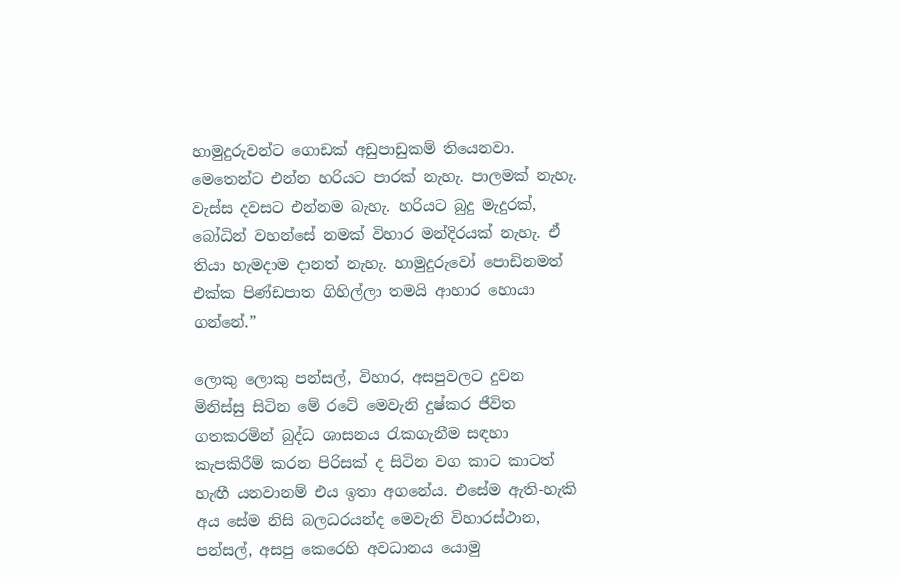හාමුදුරුවන්ට ගොඩක් අඩුපාඩුකම් තියෙනවා. මෙතෙන්ට එන්න හරියට පාරක් නැහැ. පාලමක් නැහැ. වැස්ස දවසට එන්නම බැහැ. හරියට බුදු මැදුරක්, බෝධින් වහන්සේ නමක් විහාර මන්දිරයක් නැහැ. ඒ තියා හැමදාම දානත් නැහැ. හාමුදුරුවෝ පොඩිනමත් එක්ක පිණ්ඩපාත ගිහිල්ලා තමයි ආහාර හොයා ගන්නේ.”

ලොකු ලොකු පන්සල්, විහාර, අසපුවලට දුවන මිනිස්සු සිටින මේ රටේ මෙවැනි දුෂ්කර ජීවිත ගතකරමින් බුද්ධ ශාසනය රැකගැනීම සඳහා කැපකිරීම් කරන පිරිසක් ද සිටින වග කාට කාටත් හැඟී යනවානම් එය ඉතා අගනේය. එසේම ඇති-හැකි අය සේම නිසි බලධරයන්ද මෙවැනි විහාරස්ථාන, පන්සල්, අසපු කෙරෙහි අවධානය යොමු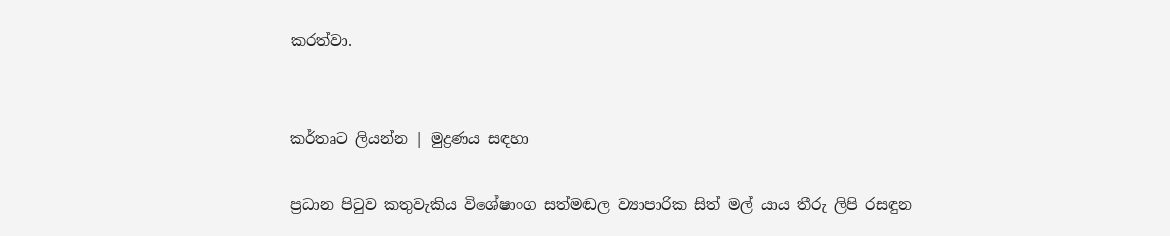කරත්වා.


කර්තෘට ලියන්න | මුද්‍රණය සඳහා

ප්‍රධාන පිටුව කතුවැකිය විශේෂාංග සත්මඬල ව්‍යාපාරික සිත් මල් යාය තීරු ලිපි රසඳුන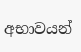අභාවයන්